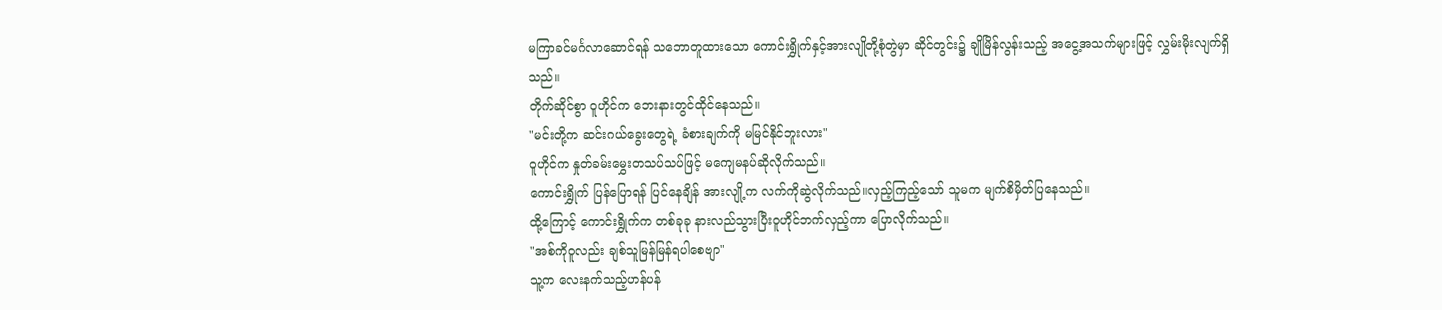မကြာခင်မင်္ဂလာဆောင်ရန် သဘောတူထားသော ကောင်းရွှိုက်နှင့်အားလျိုတို့စုံတွဲမှာ ဆိုင်တွင်း၌ ချိုမြိန်လွန်းသည့် အငွေ့အသက်များဖြင့် လွှမ်းမိုးလျက်ရှိသည်။
တိုက်ဆိုင်စွာ ဝူဟိုင်က ဘေးနားတွင်ထိုင်နေသည်။
"မင်းတို့က ဆင်းဂယ်ခွေးတွေရဲ့ ခံစားချက်ကို မမြင်နိုင်ဘူးလား"
ဝူဟိုင်က နှုတ်ခမ်းမွှေးတသပ်သပ်ဖြင့် မကျေမနပ်ဆိုလိုက်သည်။
ကောင်းရွှိုက် ပြန်ပြောရန် ပြင်နေချိန် အားလျို့က လက်ကိုဆွဲလိုက်သည်။လှည့်ကြည့်သော် သူမက မျက်စိမှိတ်ပြနေသည်။
ထို့ကြောင့် ကောင်းရွှိုက်က တစ်ခုခု နားလည်သွားပြီးဝူဟိုင်ဘက်လှည့်ကာ ပြောလိုက်သည်။
"အစ်ကိုဝူလည်း ချစ်သူမြန်မြန်ရပါစေဗျာ"
သူ့က လေးနက်သည့်ဟန်ပန်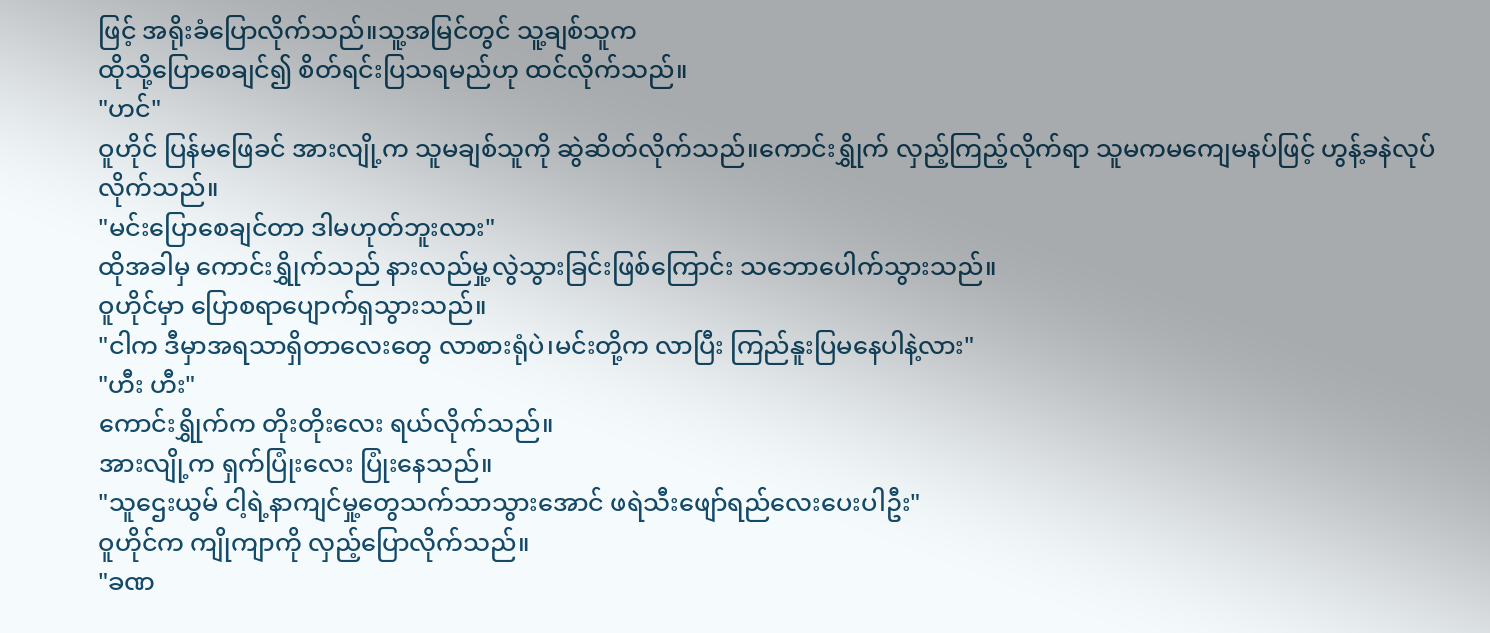ဖြင့် အရိုးခံပြောလိုက်သည်။သူ့အမြင်တွင် သူ့ချစ်သူက
ထိုသို့ပြောစေချင်၍ စိတ်ရင်းပြသရမည်ဟု ထင်လိုက်သည်။
"ဟင်"
ဝူဟိုင် ပြန်မဖြေခင် အားလျို့က သူမချစ်သူကို ဆွဲဆိတ်လိုက်သည်။ကောင်းရွှိုက် လှည့်ကြည့်လိုက်ရာ သူမကမကျေမနပ်ဖြင့် ဟွန့်ခနဲလုပ်လိုက်သည်။
"မင်းပြောစေချင်တာ ဒါမဟုတ်ဘူးလား"
ထိုအခါမှ ကောင်းရွှိုက်သည် နားလည်မှု့လွဲသွားခြင်းဖြစ်ကြောင်း သဘောပေါက်သွားသည်။
ဝူဟိုင်မှာ ပြောစရာပျောက်ရှသွားသည်။
"ငါက ဒီမှာအရသာရှိတာလေးတွေ လာစားရုံပဲ၊မင်းတို့က လာပြီး ကြည်နူးပြမနေပါနဲ့လား"
"ဟီး ဟီး"
ကောင်းရွှိုက်က တိုးတိုးလေး ရယ်လိုက်သည်။
အားလျို့က ရှက်ပြုံးလေး ပြုံးနေသည်။
"သူဌေးယွမ် ငါ့ရဲ့နာကျင်မှု့တွေသက်သာသွားအောင် ဖရဲသီးဖျော်ရည်လေးပေးပါဦး"
ဝူဟိုင်က ကျိုကျာကို လှည့်ပြောလိုက်သည်။
"ခဏ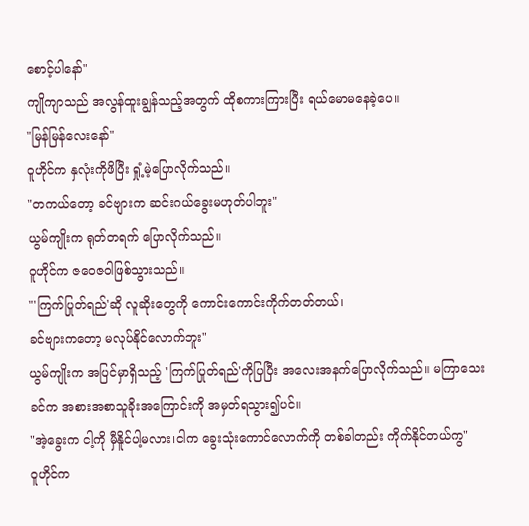စောင့်ပါနော်"
ကျိုကျာသည် အလွန်ထူးချွန်သည့်အတွက် ထိုစကားကြားပြီး ရယ်မောမနေခဲ့ပေ။
"မြန်မြန်လေးနော်"
ဝူဟိုင်က နှလုံးကိုဖိပြီး ရှုံ့မဲ့ပြောလိုက်သည်။
"တကယ်တော့ ခင်ဗျားက ဆင်းဂယ်ခွေးမဟုတ်ပါဘူး"
ယွမ်ကျိုးက ရုတ်တရက် ပြောလိုက်သည်။
ဝူဟိုင်က ဇဝေဇဝါဖြစ်သွားသည်။
"'ကြက်ပြုတ်ရည်'ဆို လူဆိုးတွေကို ကောင်းကောင်းကိုက်တတ်တယ်၊
ခင်ဗျားကတော့ မလုပ်နိုင်လောက်ဘူး"
ယွမ်ကျိုးက အပြင်မှာရှိသည့် 'ကြက်ပြုတ်ရည်'ကိုပြပြီး အလေးအနက်ပြောလိုက်သည်။ မကြာသေးခင်က အစားအစာသူခိုးအကြောင်းကို အမှတ်ရသွား၍ပင်။
"အဲ့ခွေးက ငါ့ကို မှီနိူင်ပါ့မလား၊ငါက ခွေးသုံးကောင်လောက်ကို တစ်ခါတည်း ကိုက်နိုင်တယ်ကွ"
ဝူဟိုင်က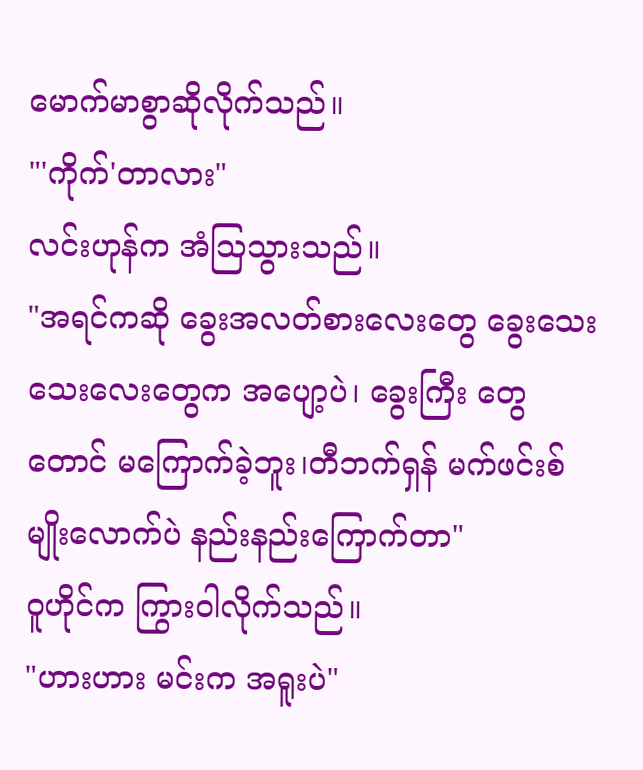မောက်မာစွာဆိုလိုက်သည်။
"'ကိုက်'တာလား"
လင်းဟုန်က အံဩသွားသည်။
"အရင်ကဆို ခွေးအလတ်စားလေးတွေ ခွေးသေးသေးလေးတွေက အပျော့ပဲ၊ ခွေးကြီး တွေတောင် မကြောက်ခဲ့ဘူး၊တီဘက်ရှန် မက်ဖင်းစ် မျိုးလောက်ပဲ နည်းနည်းကြောက်တာ"
ဝူဟိုင်က ကြွားဝါလိုက်သည်။
"ဟားဟား မင်းက အရူးပဲ"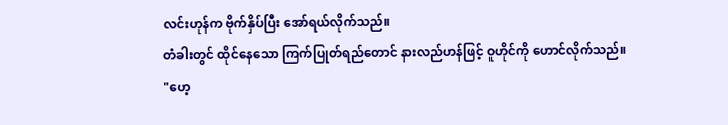လင်းဟုန်က ဗိုက်နှိပ်ပြီး အော်ရယ်လိုက်သည်။
တံခါးတွင် ထိုင်နေသော ကြက်ပြုတ်ရည်တောင် နားလည်ဟန်ဖြင့် ဝူဟိုင်ကို ဟောင်လိုက်သည်။
"ဟေ့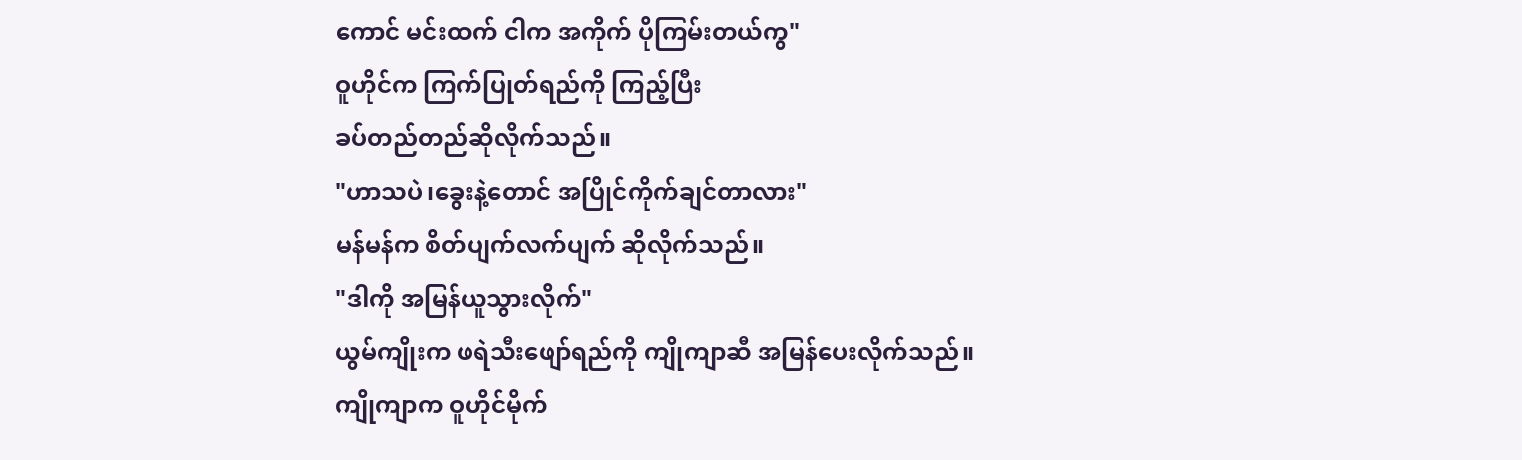ကောင် မင်းထက် ငါက အကိုက် ပိုကြမ်းတယ်ကွ"
ဝူဟိုင်က ကြက်ပြုတ်ရည်ကို ကြည့်ပြီး
ခပ်တည်တည်ဆိုလိုက်သည်။
"ဟာသပဲ၊ခွေးနဲ့တောင် အပြိုင်ကိုက်ချင်တာလား"
မန်မန်က စိတ်ပျက်လက်ပျက် ဆိုလိုက်သည်။
"ဒါကို အမြန်ယူသွားလိုက်"
ယွမ်ကျိုးက ဖရဲသီးဖျော်ရည်ကို ကျိုကျာဆီ အမြန်ပေးလိုက်သည်။
ကျိုကျာက ဝူဟိုင်မိုက်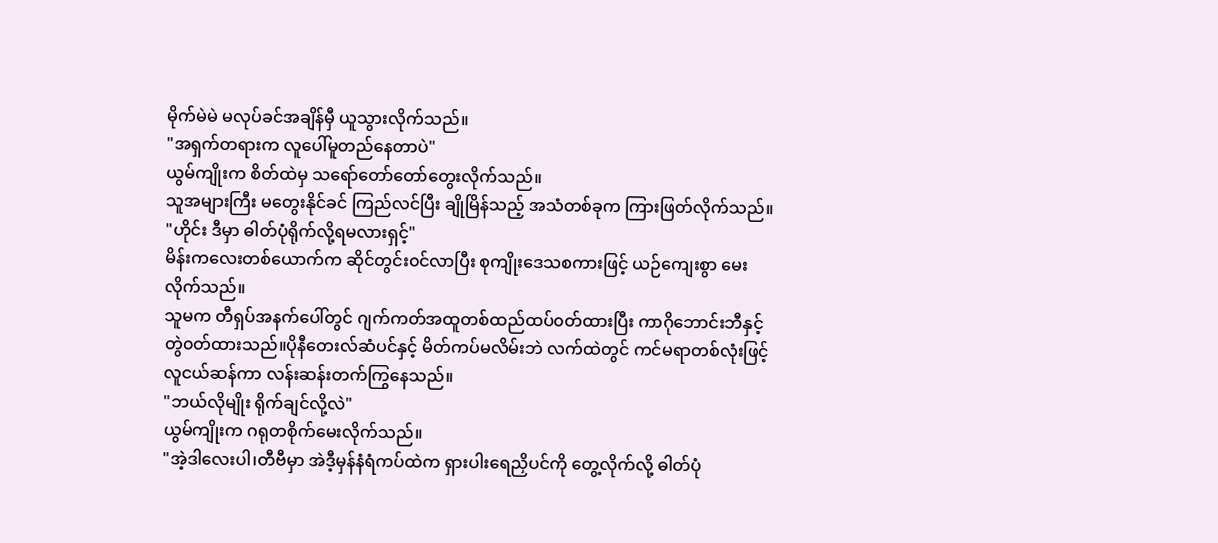မိုက်မဲမဲ မလုပ်ခင်အချိန်မှီ ယူသွားလိုက်သည်။
"အရှက်တရားက လူပေါ်မူတည်နေတာပဲ"
ယွမ်ကျိုးက စိတ်ထဲမှ သရော်တော်တော်တွေးလိုက်သည်။
သူအများကြီး မတွေးနိုင်ခင် ကြည်လင်ပြီး ချိုမြိန်သည့် အသံတစ်ခုက ကြားဖြတ်လိုက်သည်။
"ဟိုင်း ဒီမှာ ဓါတ်ပုံရိုက်လို့ရမလားရှင့်"
မိန်းကလေးတစ်ယောက်က ဆိုင်တွင်း၀င်လာပြီး စုကျိုးဒေသစကားဖြင့် ယဉ်ကျေးစွာ မေးလိုက်သည်။
သူမက တီရှပ်အနက်ပေါ်တွင် ဂျက်ကတ်အထူတစ်ထည်ထပ်၀တ်ထားပြီး ကာဂိုဘောင်းဘီနှင့် တွဲ၀တ်ထားသည်။ပိုနီတေးလ်ဆံပင်နှင့် မိတ်ကပ်မလိမ်းဘဲ လက်ထဲတွင် ကင်မရာတစ်လုံးဖြင့် လူငယ်ဆန်ကာ လန်းဆန်းတက်ကြွနေသည်။
"ဘယ်လိုမျိုး ရိုက်ချင်လို့လဲ"
ယွမ်ကျိုးက ဂရုတစိုက်မေးလိုက်သည်။
"အဲ့ဒါလေးပါ၊တီဗီမှာ အဲဒီ့မှန်နံရံကပ်ထဲက ရှားပါးရေညှိပင်ကို တွေ့လိုက်လို့ ဓါတ်ပုံ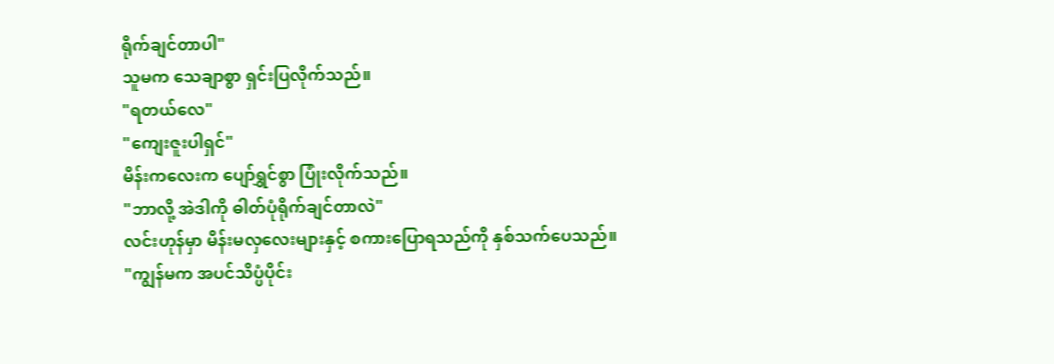ရိုက်ချင်တာပါ"
သူမက သေချာစွာ ရှင်းပြလိုက်သည်။
"ရတယ်လေ"
"ကျေးဇူးပါရှင်"
မိန်းကလေးက ပျော်ရွှင်စွာ ပြုံးလိုက်သည်။
"ဘာလို့ အဲဒါကို ဓါတ်ပုံရိုက်ချင်တာလဲ"
လင်းဟုန်မှာ မိန်းမလှလေးများနှင့် စကားပြောရသည်ကို နှစ်သက်ပေသည်။
"ကျွန်မက အပင်သိပ္ပံပိုင်း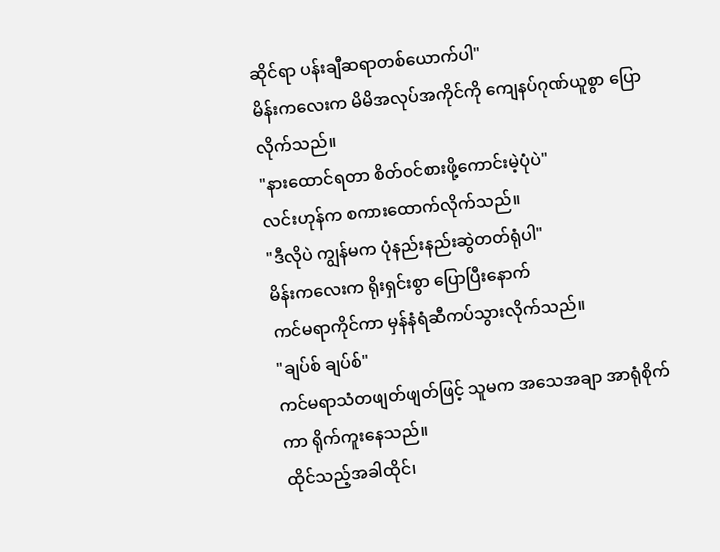ဆိုင်ရာ ပန်းချီဆရာတစ်ယောက်ပါ"
မိန်းကလေးက မိမိအလုပ်အကိုင်ကို ကျေနပ်ဂုဏ်ယူစွာ ပြောလိုက်သည်။
"နားထောင်ရတာ စိတ်၀င်စားဖို့ကောင်းမဲ့ပုံပဲ"
လင်းဟုန်က စကားထောက်လိုက်သည်။
"ဒီလိုပဲ ကျွန်မက ပုံနည်းနည်းဆွဲတတ်ရုံပါ"
မိန်းကလေးက ရိုးရှင်းစွာ ပြောပြီးနောက်
ကင်မရာကိုင်ကာ မှန်နံရံဆီကပ်သွားလိုက်သည်။
"ချပ်စ် ချပ်စ်"
ကင်မရာသံတဖျတ်ဖျတ်ဖြင့် သူမက အသေအချာ အာရုံစိုက်ကာ ရိုက်ကူးနေသည်။
ထိုင်သည့်အခါထိုင်၊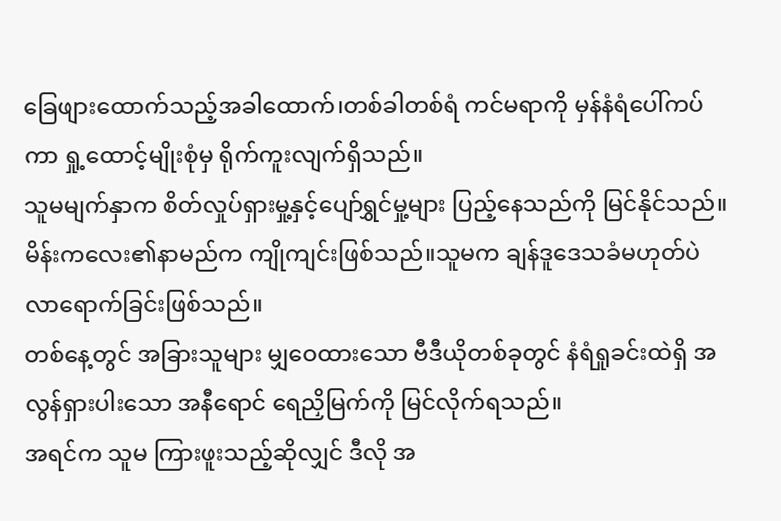ခြေဖျားထောက်သည့်အခါထောက်၊တစ်ခါတစ်ရံ ကင်မရာကို မှန်နံရံပေါ်ကပ်ကာ ရှု့ထောင့်မျိုးစုံမှ ရိုက်ကူးလျက်ရှိသည်။
သူမမျက်နှာက စိတ်လှုပ်ရှားမှု့နှင့်ပျော်ရွှင်မှု့များ ပြည့်နေသည်ကို မြင်နိုင်သည်။
မိန်းကလေး၏နာမည်က ကျိုကျင်းဖြစ်သည်။သူမက ချန်ဒူဒေသခံမဟုတ်ပဲ
လာရောက်ခြင်းဖြစ်သည်။
တစ်နေ့တွင် အခြားသူများ မျှဝေထားသော ဗီဒီယိုတစ်ခုတွင် နံရံရှုခင်းထဲရှိ အလွန်ရှားပါးသော အနီရောင် ရေညှိမြက်ကို မြင်လိုက်ရသည်။
အရင်က သူမ ကြားဖူးသည့်ဆိုလျှင် ဒီလို အ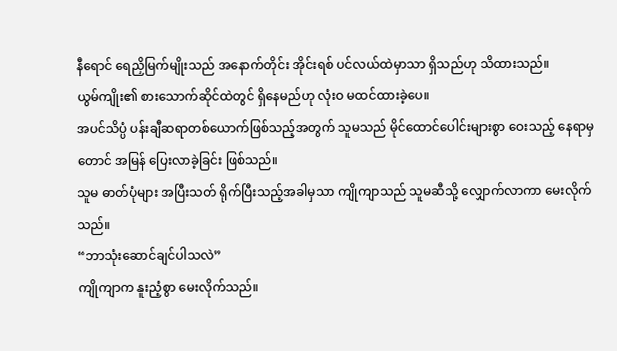နီရောင် ရေညှိမြက်မျိုးသည် အနောက်တိုင်း အိုင်းရစ် ပင်လယ်ထဲမှာသာ ရှိသည်ဟု သိထားသည်။
ယွမ်ကျိုး၏ စားသောက်ဆိုင်ထဲတွင် ရှိနေမည်ဟု လုံးဝ မထင်ထားခဲ့ပေ။
အပင်သိပ္ပံ ပန်းချီဆရာတစ်ယောက်ဖြစ်သည့်အတွက် သူမသည် မိုင်ထောင်ပေါင်းများစွာ ဝေးသည့် နေရာမှတောင် အမြန် ပြေးလာခဲ့ခြင်း ဖြစ်သည်။
သူမ ဓာတ်ပုံများ အပြီးသတ် ရိုက်ပြီးသည့်အခါမှသာ ကျိုကျာသည် သူမဆီသို့ လျှောက်လာကာ မေးလိုက်သည်။
“ဘာသုံးဆောင်ချင်ပါသလဲ”
ကျိုကျာက နူးညံ့စွာ မေးလိုက်သည်။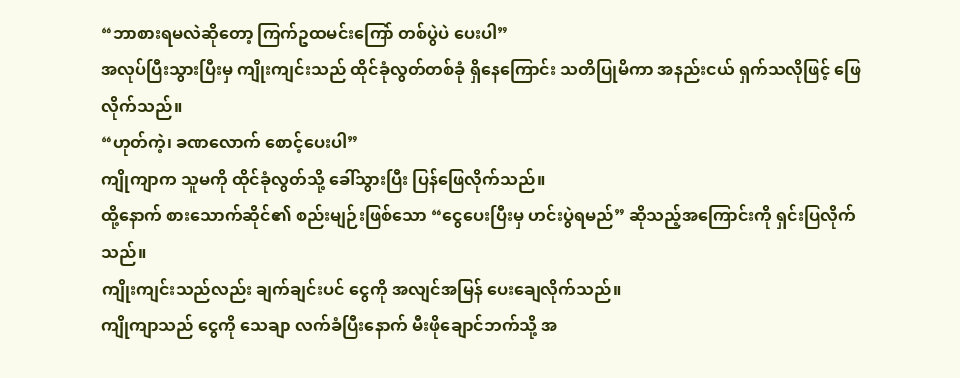“ဘာစားရမလဲဆိုတော့ ကြက်ဥထမင်းကြော် တစ်ပွဲပဲ ပေးပါ”
အလုပ်ပြီးသွားပြီးမှ ကျိုးကျင်းသည် ထိုင်ခုံလွတ်တစ်ခုံ ရှိနေကြောင်း သတိပြုမိကာ အနည်းငယ် ရှက်သလိုဖြင့် ဖြေလိုက်သည်။
“ဟုတ်ကဲ့၊ ခဏလောက် စောင့်ပေးပါ”
ကျိုကျာက သူမကို ထိုင်ခုံလွတ်သို့ ခေါ်သွားပြီး ပြန်ဖြေလိုက်သည်။
ထို့နောက် စားသောက်ဆိုင်၏ စည်းမျဉ်းဖြစ်သော “ငွေပေးပြီးမှ ဟင်းပွဲရမည်” ဆိုသည့်အကြောင်းကို ရှင်းပြလိုက်သည်။
ကျိုးကျင်းသည်လည်း ချက်ချင်းပင် ငွေကို အလျင်အမြန် ပေးချေလိုက်သည်။
ကျိုကျာသည် ငွေကို သေချာ လက်ခံပြီးနောက် မီးဖိုချောင်ဘက်သို့ အ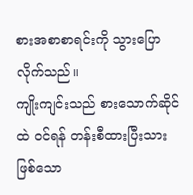စားအစာစာရင်းကို သွားပြောလိုက်သည်။
ကျိုးကျင်းသည် စားသောက်ဆိုင်ထဲ ဝင်ရန် တန်းစီထားပြီးသား ဖြစ်သော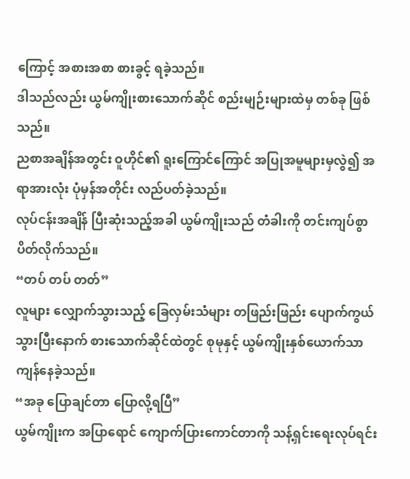ကြောင့် အစားအစာ စားခွင့် ရခဲ့သည်။
ဒါသည်လည်း ယွမ်ကျိုးစားသောက်ဆိုင် စည်းမျဉ်းများထဲမှ တစ်ခု ဖြစ်သည်။
ညစာအချိန်အတွင်း ဝူဟိုင်၏ ရူးကြောင်ကြောင် အပြုအမူများမှလွဲ၍ အရာအားလုံး ပုံမှန်အတိုင်း လည်ပတ်ခဲ့သည်။
လုပ်ငန်းအချိန် ပြီးဆုံးသည့်အခါ ယွမ်ကျိုးသည် တံခါးကို တင်းကျပ်စွာ ပိတ်လိုက်သည်။
“တပ် တပ် တတ်”
လူများ လျှောက်သွားသည့် ခြေလှမ်းသံများ တဖြည်းဖြည်း ပျောက်ကွယ်သွားပြီးနောက် စားသောက်ဆိုင်ထဲတွင် စုမုနှင့် ယွမ်ကျိုးနှစ်ယောက်သာ ကျန်နေခဲ့သည်။
“အခု ပြောချင်တာ ပြောလို့ရပြီ”
ယွမ်ကျိုးက အပြာရောင် ကျောက်ပြားကောင်တာကို သန့်ရှင်းရေးလုပ်ရင်း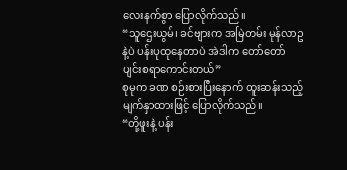လေးနက်စွာ ပြောလိုက်သည်။
“သူဌေးယွမ်၊ ခင်ဗျားက အမြဲတမ်း မုန်လာဥနဲ့ပဲ ပန်းပုထုနေတာပဲ အဲဒါက တော်တော် ပျင်းစရာကောင်းတယ်”
စုမုက ခဏ စဉ်းစားပြီးနောက် ထူးဆန်းသည့် မျက်နှာထားဖြင့် ပြောလိုက်သည်။
“တို့ဖူးနဲ့ ပန်း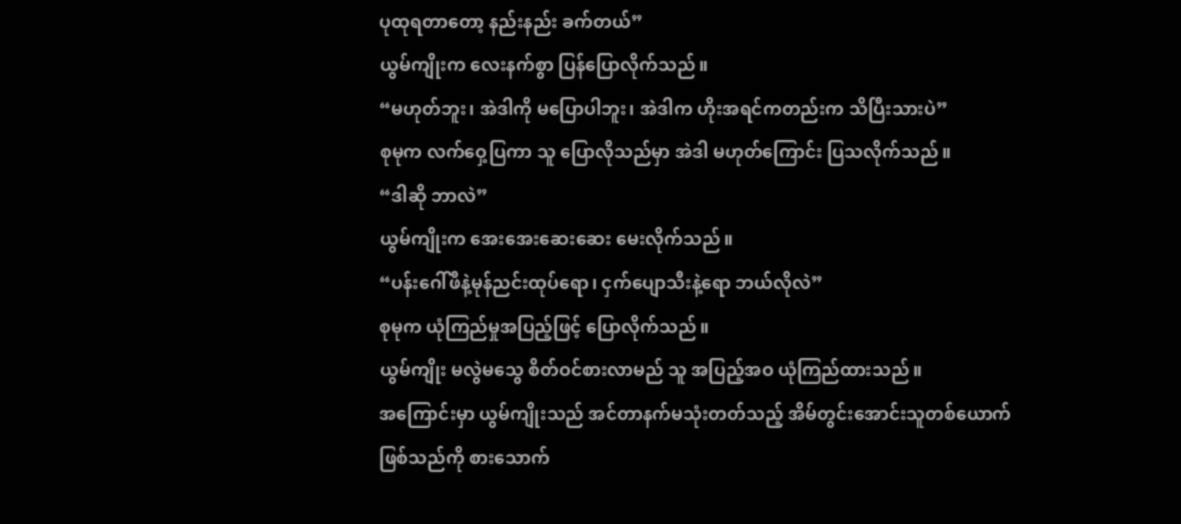ပုထုရတာတော့ နည်းနည်း ခက်တယ်”
ယွမ်ကျိုးက လေးနက်စွာ ပြန်ပြောလိုက်သည်။
“မဟုတ်ဘူး၊ အဲဒါကို မပြောပါဘူး၊ အဲဒါက ဟိုးအရင်ကတည်းက သိပြီးသားပဲ”
စုမုက လက်ဝှေ့ပြကာ သူ ပြောလိုသည်မှာ အဲဒါ မဟုတ်ကြောင်း ပြသလိုက်သည်။
“ဒါဆို ဘာလဲ”
ယွမ်ကျိုးက အေးအေးဆေးဆေး မေးလိုက်သည်။
“ပန်းဂေါ်ဖီနဲ့မုန်ညင်းထုပ်ရော၊ ငှက်ပျောသီးနဲ့ရော ဘယ်လိုလဲ”
စုမုက ယုံကြည်မှုအပြည့်ဖြင့် ပြောလိုက်သည်။
ယွမ်ကျိုး မလွဲမသွေ စိတ်ဝင်စားလာမည် သူ အပြည့်အဝ ယုံကြည်ထားသည်။
အကြောင်းမှာ ယွမ်ကျိုးသည် အင်တာနက်မသုံးတတ်သည့် အိမ်တွင်းအောင်းသူတစ်ယောက် ဖြစ်သည်ကို စားသောက်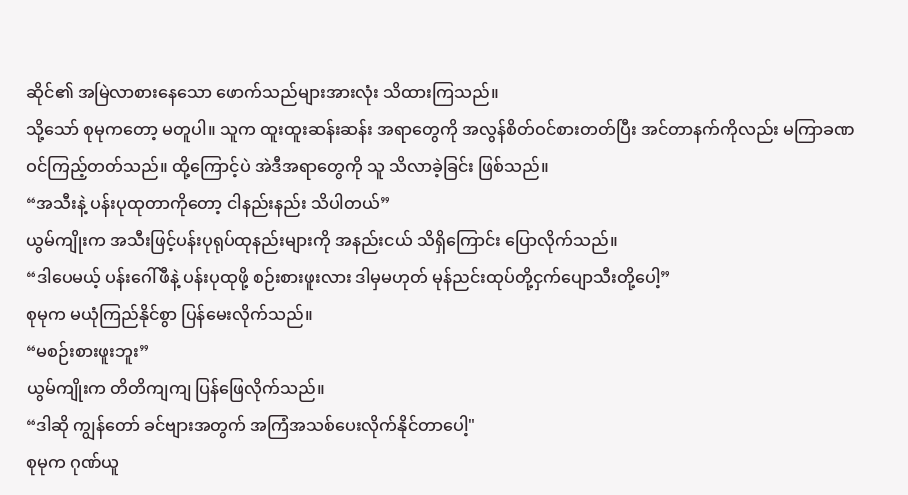ဆိုင်၏ အမြဲလာစားနေသော ဖောက်သည်များအားလုံး သိထားကြသည်။
သို့သော် စုမုကတော့ မတူပါ။ သူက ထူးထူးဆန်းဆန်း အရာတွေကို အလွန်စိတ်ဝင်စားတတ်ပြီး အင်တာနက်ကိုလည်း မကြာခဏ ဝင်ကြည့်တတ်သည်။ ထို့ကြောင့်ပဲ အဲဒီအရာတွေကို သူ သိလာခဲ့ခြင်း ဖြစ်သည်။
“အသီးနဲ့ ပန်းပုထုတာကိုတော့ ငါနည်းနည်း သိပါတယ်”
ယွမ်ကျိုးက အသီးဖြင့်ပန်းပုရုပ်ထုနည်းများကို အနည်းငယ် သိရှိကြောင်း ပြောလိုက်သည်။
“ဒါပေမယ့် ပန်းဂေါ်ဖီနဲ့ ပန်းပုထုဖို့ စဉ်းစားဖူးလား ဒါမှမဟုတ် မုန်ညင်းထုပ်တို့ငှက်ပျောသီးတို့ပေါ့”
စုမုက မယုံကြည်နိုင်စွာ ပြန်မေးလိုက်သည်။
“မစဉ်းစားဖူးဘူး”
ယွမ်ကျိုးက တိတိကျကျ ပြန်ဖြေလိုက်သည်။
“ဒါဆို ကျွန်တော် ခင်ဗျားအတွက် အကြံအသစ်ပေးလိုက်နိုင်တာပေါ့"
စုမုက ဂုဏ်ယူ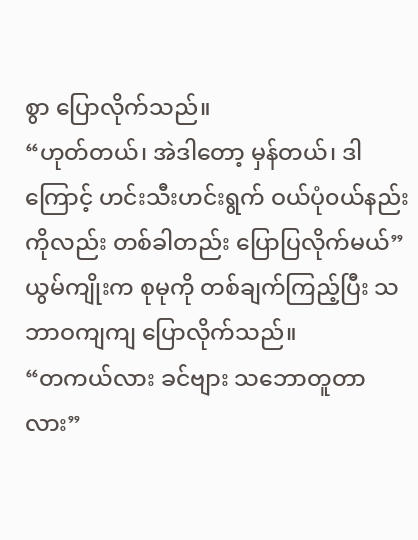စွာ ပြောလိုက်သည်။
“ဟုတ်တယ်၊ အဲဒါတော့ မှန်တယ်၊ ဒါကြောင့် ဟင်းသီးဟင်းရွက် ဝယ်ပုံ၀ယ်နည်းကိုလည်း တစ်ခါတည်း ပြောပြလိုက်မယ်”
ယွမ်ကျိုးက စုမုကို တစ်ချက်ကြည့်ပြီး သဘာဝကျကျ ပြောလိုက်သည်။
“တကယ်လား ခင်ဗျား သဘောတူတာလား”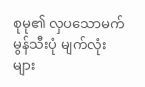စုမု၏ လှပသောမက်မွန်သီးပုံ မျက်လုံးများ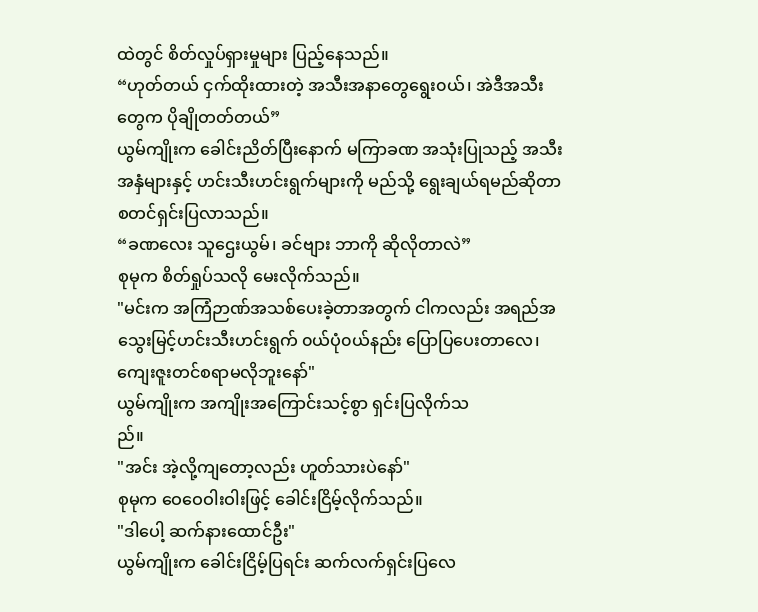ထဲတွင် စိတ်လှုပ်ရှားမှုများ ပြည့်နေသည်။
“ဟုတ်တယ် ငှက်ထိုးထားတဲ့ အသီးအနာတွေရွေး၀ယ်၊ အဲဒီအသီးတွေက ပိုချိုတတ်တယ်”
ယွမ်ကျိုးက ခေါင်းညိတ်ပြီးနောက် မကြာခဏ အသုံးပြုသည့် အသီးအနှံများနှင့် ဟင်းသီးဟင်းရွက်များကို မည်သို့ ရွေးချယ်ရမည်ဆိုတာ စတင်ရှင်းပြလာသည်။
“ခဏလေး သူဌေးယွမ်၊ ခင်ဗျား ဘာကို ဆိုလိုတာလဲ”
စုမုက စိတ်ရှုပ်သလို မေးလိုက်သည်။
"မင်းက အကြံဉာဏ်အသစ်ပေးခဲ့တာအတွက် ငါကလည်း အရည်အသွေးမြင့်ဟင်းသီးဟင်းရွက် ၀ယ်ပုံ၀ယ်နည်း ပြောပြပေးတာလေ၊
ကျေးဇူးတင်စရာမလိုဘူးနော်"
ယွမ်ကျိုးက အကျိုးအကြောင်းသင့်စွာ ရှင်းပြလိုက်သ
ည်။
"အင်း အဲ့လို့ကျတော့လည်း ဟူတ်သားပဲနော်"
စုမုက ဝေဝေဝါးဝါးဖြင့် ခေါင်းငြိမ့်လိုက်သည်။
"ဒါပေါ့ ဆက်နားထောင်ဦး"
ယွမ်ကျိုးက ခေါင်းငြိမ့်ပြရင်း ဆက်လက်ရှင်းပြလေ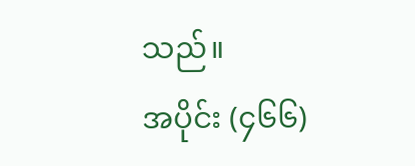သည်။
အပိုင်း (၄၆၆)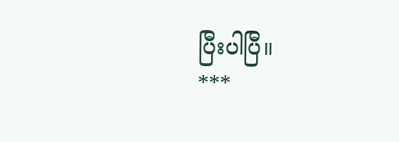ပြီးပါပြီ။
***